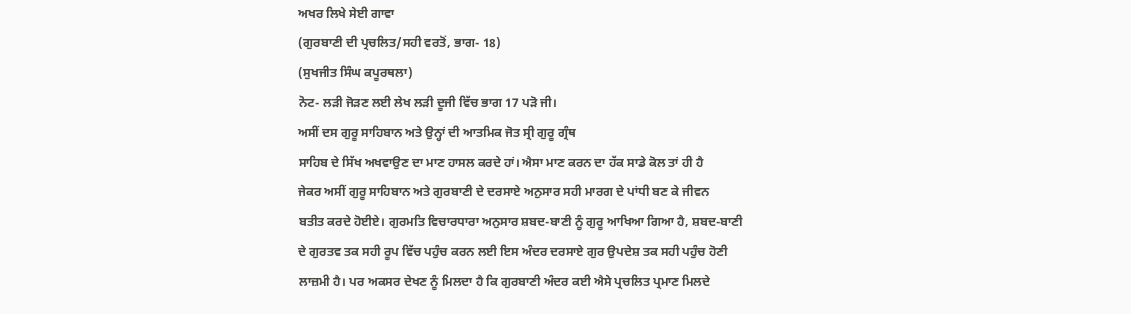ਅਖਰ ਲਿਖੇ ਸੇਈ ਗਾਵਾ
(ਗੁਰਬਾਣੀ ਦੀ ਪ੍ਰਚਲਿਤ/ਸਹੀ ਵਰਤੋਂ, ਭਾਗ- 18)
(ਸੁਖਜੀਤ ਸਿੰਘ ਕਪੂਰਥਲਾ)
ਨੋਟ- ਲੜੀ ਜੋੜਣ ਲਈ ਲੇਖ ਲੜੀ ਦੂਜੀ ਵਿੱਚ ਭਾਗ 17 ਪੜੋ ਜੀ।
ਅਸੀਂ ਦਸ ਗੁਰੂ ਸਾਹਿਬਾਨ ਅਤੇ ਉਨ੍ਹਾਂ ਦੀ ਆਤਮਿਕ ਜੋਤ ਸ੍ਰੀ ਗੁਰੂ ਗ੍ਰੰਥ
ਸਾਹਿਬ ਦੇ ਸਿੱਖ ਅਖਵਾਉਣ ਦਾ ਮਾਣ ਹਾਸਲ ਕਰਦੇ ਹਾਂ। ਐਸਾ ਮਾਣ ਕਰਨ ਦਾ ਹੱਕ ਸਾਡੇ ਕੋਲ ਤਾਂ ਹੀ ਹੈ
ਜੇਕਰ ਅਸੀਂ ਗੁਰੂ ਸਾਹਿਬਾਨ ਅਤੇ ਗੁਰਬਾਣੀ ਦੇ ਦਰਸਾਏ ਅਨੁਸਾਰ ਸਹੀ ਮਾਰਗ ਦੇ ਪਾਂਧੀ ਬਣ ਕੇ ਜੀਵਨ
ਬਤੀਤ ਕਰਦੇ ਹੋਈਏ। ਗੁਰਮਤਿ ਵਿਚਾਰਧਾਰਾ ਅਨੁਸਾਰ ਸ਼ਬਦ-ਬਾਣੀ ਨੂੰ ਗੁਰੂ ਆਖਿਆ ਗਿਆ ਹੈ, ਸ਼ਬਦ-ਬਾਣੀ
ਦੇ ਗੁਰਤਵ ਤਕ ਸਹੀ ਰੂਪ ਵਿੱਚ ਪਹੁੰਚ ਕਰਨ ਲਈ ਇਸ ਅੰਦਰ ਦਰਸਾਏ ਗੁਰ ਉਪਦੇਸ਼ ਤਕ ਸਹੀ ਪਹੁੰਚ ਹੋਣੀ
ਲਾਜ਼ਮੀ ਹੈ। ਪਰ ਅਕਸਰ ਦੇਖਣ ਨੂੰ ਮਿਲਦਾ ਹੈ ਕਿ ਗੁਰਬਾਣੀ ਅੰਦਰ ਕਈ ਐਸੇ ਪ੍ਰਚਲਿਤ ਪ੍ਰਮਾਣ ਮਿਲਦੇ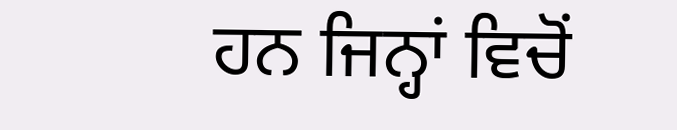ਹਨ ਜਿਨ੍ਹਾਂ ਵਿਚੋਂ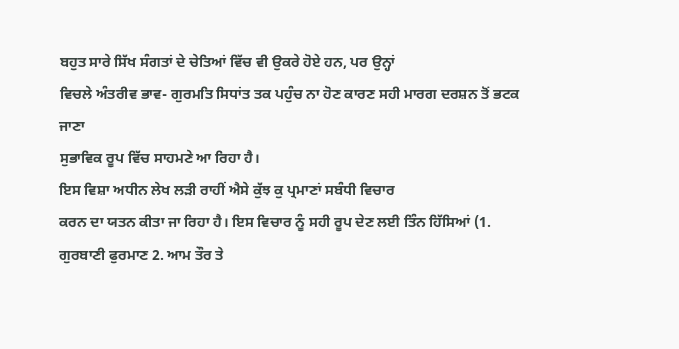ਬਹੁਤ ਸਾਰੇ ਸਿੱਖ ਸੰਗਤਾਂ ਦੇ ਚੇਤਿਆਂ ਵਿੱਚ ਵੀ ਉਕਰੇ ਹੋਏ ਹਨ, ਪਰ ਉਨ੍ਹਾਂ
ਵਿਚਲੇ ਅੰਤਰੀਵ ਭਾਵ- ਗੁਰਮਤਿ ਸਿਧਾਂਤ ਤਕ ਪਹੁੰਚ ਨਾ ਹੋਣ ਕਾਰਣ ਸਹੀ ਮਾਰਗ ਦਰਸ਼ਨ ਤੋਂ ਭਟਕ ਜਾਣਾ
ਸੁਭਾਵਿਕ ਰੂਪ ਵਿੱਚ ਸਾਹਮਣੇ ਆ ਰਿਹਾ ਹੈ।
ਇਸ ਵਿਸ਼ਾ ਅਧੀਨ ਲੇਖ ਲੜੀ ਰਾਹੀਂ ਐਸੇ ਕੁੱਝ ਕੁ ਪ੍ਰਮਾਣਾਂ ਸਬੰਧੀ ਵਿਚਾਰ
ਕਰਨ ਦਾ ਯਤਨ ਕੀਤਾ ਜਾ ਰਿਹਾ ਹੈ। ਇਸ ਵਿਚਾਰ ਨੂੰ ਸਹੀ ਰੂਪ ਦੇਣ ਲਈ ਤਿੰਨ ਹਿੱਸਿਆਂ (1.
ਗੁਰਬਾਣੀ ਫੁਰਮਾਣ 2. ਆਮ ਤੌਰ ਤੇ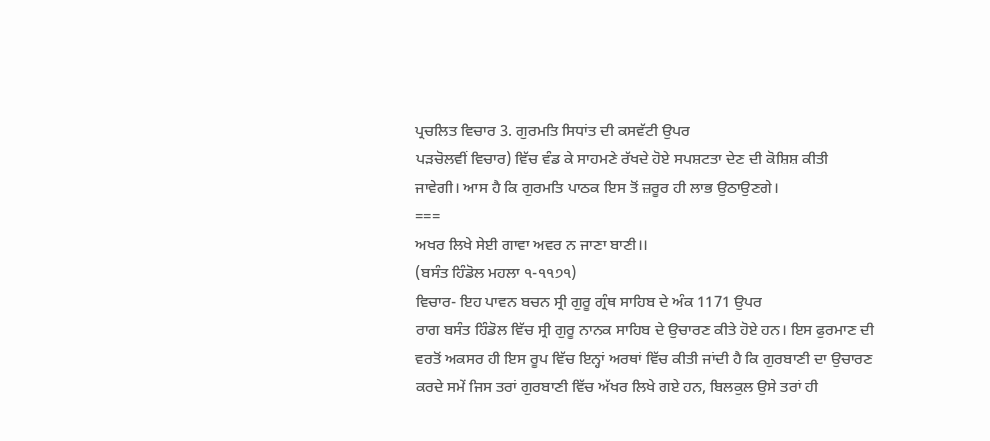ਪ੍ਰਚਲਿਤ ਵਿਚਾਰ 3. ਗੁਰਮਤਿ ਸਿਧਾਂਤ ਦੀ ਕਸਵੱਟੀ ਉਪਰ
ਪੜਚੋਲਵੀਂ ਵਿਚਾਰ) ਵਿੱਚ ਵੰਡ ਕੇ ਸਾਹਮਣੇ ਰੱਖਦੇ ਹੋਏ ਸਪਸ਼ਟਤਾ ਦੇਣ ਦੀ ਕੋਸ਼ਿਸ਼ ਕੀਤੀ
ਜਾਵੇਗੀ। ਆਸ ਹੈ ਕਿ ਗੁਰਮਤਿ ਪਾਠਕ ਇਸ ਤੋਂ ਜ਼ਰੂਰ ਹੀ ਲਾਭ ਉਠਾਉਣਗੇ।
===
ਅਖਰ ਲਿਖੇ ਸੇਈ ਗਾਵਾ ਅਵਰ ਨ ਜਾਣਾ ਬਾਣੀ।।
(ਬਸੰਤ ਹਿੰਡੋਲ ਮਹਲਾ ੧-੧੧੭੧)
ਵਿਚਾਰ- ਇਹ ਪਾਵਨ ਬਚਨ ਸ੍ਰੀ ਗੁਰੂ ਗ੍ਰੰਥ ਸਾਹਿਬ ਦੇ ਅੰਕ 1171 ਉਪਰ
ਰਾਗ ਬਸੰਤ ਹਿੰਡੋਲ ਵਿੱਚ ਸ੍ਰੀ ਗੁਰੂ ਨਾਨਕ ਸਾਹਿਬ ਦੇ ਉਚਾਰਣ ਕੀਤੇ ਹੋਏ ਹਨ। ਇਸ ਫੁਰਮਾਣ ਦੀ
ਵਰਤੋਂ ਅਕਸਰ ਹੀ ਇਸ ਰੂਪ ਵਿੱਚ ਇਨ੍ਹਾਂ ਅਰਥਾਂ ਵਿੱਚ ਕੀਤੀ ਜਾਂਦੀ ਹੈ ਕਿ ਗੁਰਬਾਣੀ ਦਾ ਉਚਾਰਣ
ਕਰਦੇ ਸਮੇਂ ਜਿਸ ਤਰਾਂ ਗੁਰਬਾਣੀ ਵਿੱਚ ਅੱਖਰ ਲਿਖੇ ਗਏ ਹਨ, ਬਿਲਕੁਲ ਉਸੇ ਤਰਾਂ ਹੀ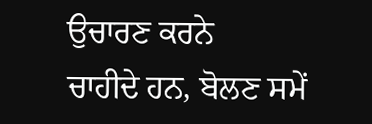ਉਚਾਰਣ ਕਰਨੇ
ਚਾਹੀਦੇ ਹਨ, ਬੋਲਣ ਸਮੇਂ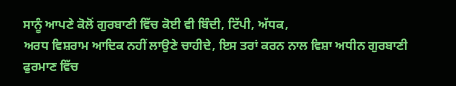ਸਾਨੂੰ ਆਪਣੇ ਕੋਲੋਂ ਗੁਰਬਾਣੀ ਵਿੱਚ ਕੋਈ ਵੀ ਬਿੰਦੀ, ਟਿੱਪੀ, ਅੱਧਕ,
ਅਰਧ ਵਿਸ਼ਰਾਮ ਆਦਿਕ ਨਹੀਂ ਲਾਉਣੇ ਚਾਹੀਦੇ, ਇਸ ਤਰਾਂ ਕਰਨ ਨਾਲ ਵਿਸ਼ਾ ਅਧੀਨ ਗੁਰਬਾਣੀ ਫੁਰਮਾਣ ਵਿੱਚ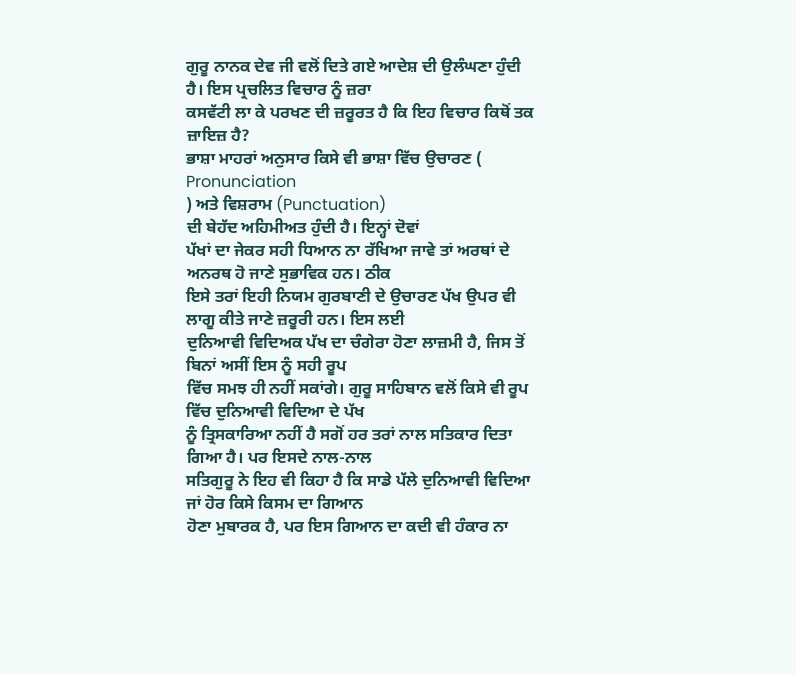ਗੁਰੂ ਨਾਨਕ ਦੇਵ ਜੀ ਵਲੋਂ ਦਿਤੇ ਗਏ ਆਦੇਸ਼ ਦੀ ਉਲੰਘਣਾ ਹੁੰਦੀ ਹੈ। ਇਸ ਪ੍ਰਚਲਿਤ ਵਿਚਾਰ ਨੂੰ ਜ਼ਰਾ
ਕਸਵੱਟੀ ਲਾ ਕੇ ਪਰਖਣ ਦੀ ਜ਼ਰੂਰਤ ਹੈ ਕਿ ਇਹ ਵਿਚਾਰ ਕਿਥੋਂ ਤਕ ਜ਼ਾਇਜ਼ ਹੈ?
ਭਾਸ਼ਾ ਮਾਹਰਾਂ ਅਨੁਸਾਰ ਕਿਸੇ ਵੀ ਭਾਸ਼ਾ ਵਿੱਚ ਉਚਾਰਣ (
Pronunciation
) ਅਤੇ ਵਿਸ਼ਰਾਮ (Punctuation)
ਦੀ ਬੇਹੱਦ ਅਹਿਮੀਅਤ ਹੁੰਦੀ ਹੈ। ਇਨ੍ਹਾਂ ਦੋਵਾਂ
ਪੱਖਾਂ ਦਾ ਜੇਕਰ ਸਹੀ ਧਿਆਨ ਨਾ ਰੱਖਿਆ ਜਾਵੇ ਤਾਂ ਅਰਥਾਂ ਦੇ ਅਨਰਥ ਹੋ ਜਾਣੇ ਸੁਭਾਵਿਕ ਹਨ। ਠੀਕ
ਇਸੇ ਤਰਾਂ ਇਹੀ ਨਿਯਮ ਗੁਰਬਾਣੀ ਦੇ ਉਚਾਰਣ ਪੱਖ ਉਪਰ ਵੀ ਲਾਗੂ ਕੀਤੇ ਜਾਣੇ ਜ਼ਰੂਰੀ ਹਨ। ਇਸ ਲਈ
ਦੁਨਿਆਵੀ ਵਿਦਿਅਕ ਪੱਖ ਦਾ ਚੰਗੇਰਾ ਹੋਣਾ ਲਾਜ਼ਮੀ ਹੈ, ਜਿਸ ਤੋਂ ਬਿਨਾਂ ਅਸੀਂ ਇਸ ਨੂੰ ਸਹੀ ਰੂਪ
ਵਿੱਚ ਸਮਝ ਹੀ ਨਹੀਂ ਸਕਾਂਗੇ। ਗੁਰੂ ਸਾਹਿਬਾਨ ਵਲੋਂ ਕਿਸੇ ਵੀ ਰੂਪ ਵਿੱਚ ਦੁਨਿਆਵੀ ਵਿਦਿਆ ਦੇ ਪੱਖ
ਨੂੰ ਤ੍ਰਿਸਕਾਰਿਆ ਨਹੀਂ ਹੈ ਸਗੋਂ ਹਰ ਤਰਾਂ ਨਾਲ ਸਤਿਕਾਰ ਦਿਤਾ ਗਿਆ ਹੈ। ਪਰ ਇਸਦੇ ਨਾਲ-ਨਾਲ
ਸਤਿਗੁਰੂ ਨੇ ਇਹ ਵੀ ਕਿਹਾ ਹੈ ਕਿ ਸਾਡੇ ਪੱਲੇ ਦੁਨਿਆਵੀ ਵਿਦਿਆ ਜਾਂ ਹੋਰ ਕਿਸੇ ਕਿਸਮ ਦਾ ਗਿਆਨ
ਹੋਣਾ ਮੁਬਾਰਕ ਹੈ, ਪਰ ਇਸ ਗਿਆਨ ਦਾ ਕਦੀ ਵੀ ਹੰਕਾਰ ਨਾ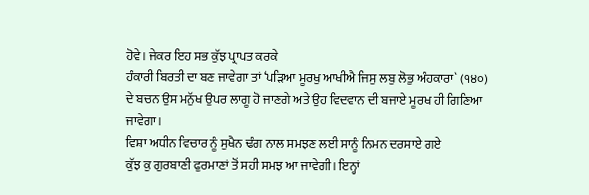ਹੋਵੇ। ਜੇਕਰ ਇਹ ਸਭ ਕੁੱਝ ਪ੍ਰਾਪਤ ਕਰਕੇ
ਹੰਕਾਰੀ ਬਿਰਤੀ ਦਾ ਬਣ ਜਾਵੇਗਾ ਤਾਂ ‘ਪੜਿਆ ਮੂਰਖੁ ਆਖੀਐ ਜਿਸੁ ਲਬੁ ਲੋਭੁ ਅੰਹਕਾਰਾ` (੧੪੦)
ਦੇ ਬਚਨ ਉਸ ਮਨੁੱਖ ਉਪਰ ਲਾਗੂ ਹੋ ਜਾਣਗੇ ਅਤੇ ਉਹ ਵਿਦਵਾਨ ਦੀ ਬਜਾਏ ਮੂਰਖ ਹੀ ਗਿਣਿਆ
ਜਾਵੇਗਾ।
ਵਿਸ਼ਾ ਅਧੀਨ ਵਿਚਾਰ ਨੂੰ ਸੁਖੈਨ ਢੰਗ ਨਾਲ ਸਮਝਣ ਲਈ ਸਾਨੂੰ ਨਿਮਨ ਦਰਸਾਏ ਗਏ
ਕੁੱਝ ਕੁ ਗੁਰਬਾਣੀ ਫੁਰਮਾਣਾਂ ਤੋਂ ਸਹੀ ਸਮਝ ਆ ਜਾਵੇਗੀ। ਇਨ੍ਹਾਂ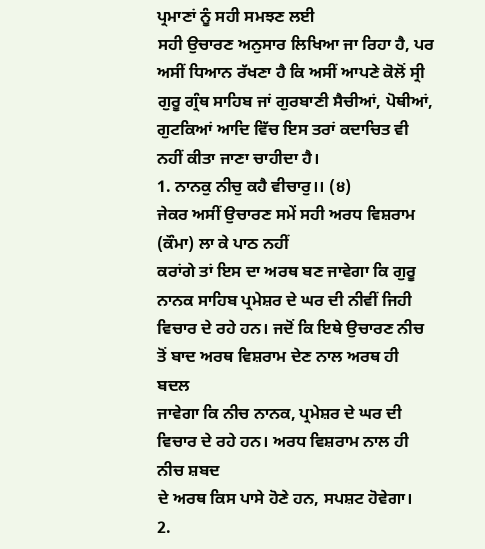ਪ੍ਰਮਾਣਾਂ ਨੂੰ ਸਹੀ ਸਮਝਣ ਲਈ
ਸਹੀ ਉਚਾਰਣ ਅਨੁਸਾਰ ਲਿਖਿਆ ਜਾ ਰਿਹਾ ਹੈ, ਪਰ ਅਸੀਂ ਧਿਆਨ ਰੱਖਣਾ ਹੈ ਕਿ ਅਸੀਂ ਆਪਣੇ ਕੋਲੋਂ ਸ੍ਰੀ
ਗੁਰੂ ਗ੍ਰੰਥ ਸਾਹਿਬ ਜਾਂ ਗੁਰਬਾਣੀ ਸੈਚੀਆਂ, ਪੋਥੀਆਂ, ਗੁਟਕਿਆਂ ਆਦਿ ਵਿੱਚ ਇਸ ਤਰਾਂ ਕਦਾਚਿਤ ਵੀ
ਨਹੀਂ ਕੀਤਾ ਜਾਣਾ ਚਾਹੀਦਾ ਹੈ।
1. ਨਾਨਕੁ ਨੀਚੁ ਕਹੈ ਵੀਚਾਰੁ।। (੪)
ਜੇਕਰ ਅਸੀਂ ਉਚਾਰਣ ਸਮੇਂ ਸਹੀ ਅਰਧ ਵਿਸ਼ਰਾਮ (ਕੌਮਾ) ਲਾ ਕੇ ਪਾਠ ਨਹੀਂ
ਕਰਾਂਗੇ ਤਾਂ ਇਸ ਦਾ ਅਰਥ ਬਣ ਜਾਵੇਗਾ ਕਿ ਗੁਰੂ ਨਾਨਕ ਸਾਹਿਬ ਪ੍ਰਮੇਸ਼ਰ ਦੇ ਘਰ ਦੀ ਨੀਵੀਂ ਜਿਹੀ
ਵਿਚਾਰ ਦੇ ਰਹੇ ਹਨ। ਜਦੋਂ ਕਿ ਇਥੇ ਉਚਾਰਣ ਨੀਚ ਤੋਂ ਬਾਦ ਅਰਥ ਵਿਸ਼ਰਾਮ ਦੇਣ ਨਾਲ ਅਰਥ ਹੀ ਬਦਲ
ਜਾਵੇਗਾ ਕਿ ਨੀਚ ਨਾਨਕ, ਪ੍ਰਮੇਸ਼ਰ ਦੇ ਘਰ ਦੀ ਵਿਚਾਰ ਦੇ ਰਹੇ ਹਨ। ਅਰਧ ਵਿਸ਼ਰਾਮ ਨਾਲ ਹੀ ਨੀਚ ਸ਼ਬਦ
ਦੇ ਅਰਥ ਕਿਸ ਪਾਸੇ ਹੋਣੇ ਹਨ, ਸਪਸ਼ਟ ਹੋਵੇਗਾ।
2.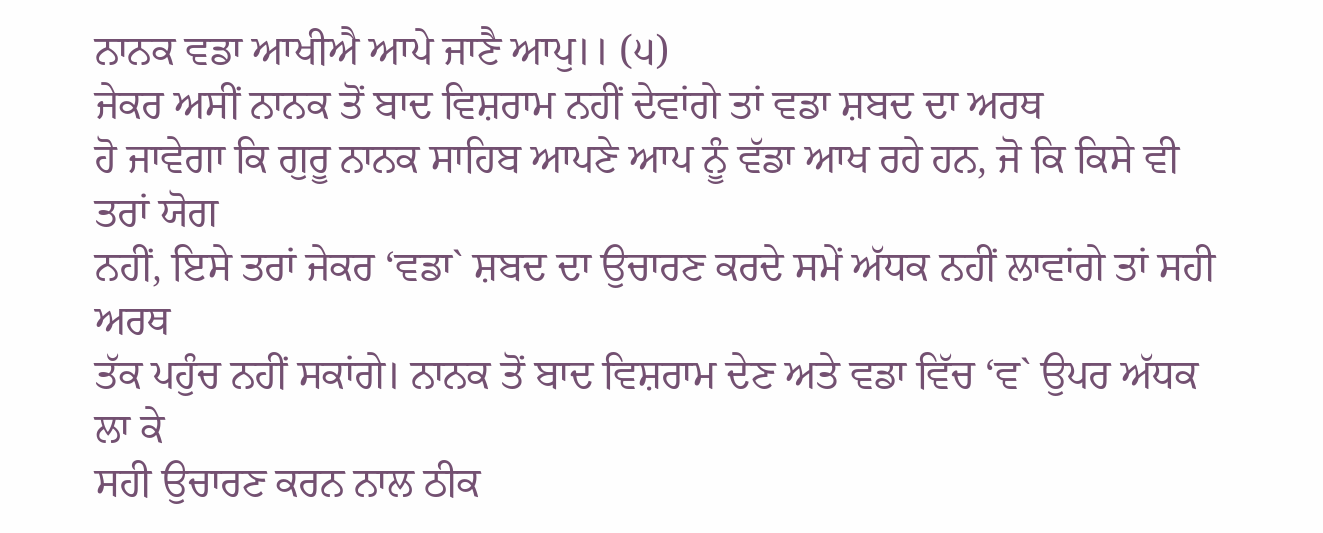ਨਾਨਕ ਵਡਾ ਆਖੀਐ ਆਪੇ ਜਾਣੈ ਆਪੁ।। (੫)
ਜੇਕਰ ਅਸੀਂ ਨਾਨਕ ਤੋਂ ਬਾਦ ਵਿਸ਼ਰਾਮ ਨਹੀਂ ਦੇਵਾਂਗੇ ਤਾਂ ਵਡਾ ਸ਼ਬਦ ਦਾ ਅਰਥ
ਹੋ ਜਾਵੇਗਾ ਕਿ ਗੁਰੂ ਨਾਨਕ ਸਾਹਿਬ ਆਪਣੇ ਆਪ ਨੂੰ ਵੱਡਾ ਆਖ ਰਹੇ ਹਨ, ਜੋ ਕਿ ਕਿਸੇ ਵੀ ਤਰਾਂ ਯੋਗ
ਨਹੀਂ, ਇਸੇ ਤਰਾਂ ਜੇਕਰ ‘ਵਡਾ` ਸ਼ਬਦ ਦਾ ਉਚਾਰਣ ਕਰਦੇ ਸਮੇਂ ਅੱਧਕ ਨਹੀਂ ਲਾਵਾਂਗੇ ਤਾਂ ਸਹੀ ਅਰਥ
ਤੱਕ ਪਹੁੰਚ ਨਹੀਂ ਸਕਾਂਗੇ। ਨਾਨਕ ਤੋਂ ਬਾਦ ਵਿਸ਼ਰਾਮ ਦੇਣ ਅਤੇ ਵਡਾ ਵਿੱਚ ‘ਵ` ਉਪਰ ਅੱਧਕ ਲਾ ਕੇ
ਸਹੀ ਉਚਾਰਣ ਕਰਨ ਨਾਲ ਠੀਕ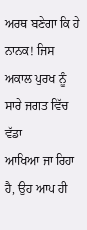ਅਰਥ ਬਣੇਗਾ ਕਿ ਹੇ ਨਾਨਕ! ਜਿਸ ਅਕਾਲ ਪੁਰਖ ਨੂੰ ਸਾਰੇ ਜਗਤ ਵਿੱਚ ਵੱਡਾ
ਆਖਿਆ ਜਾ ਰਿਹਾ ਹੈ, ਉਹ ਆਪ ਹੀ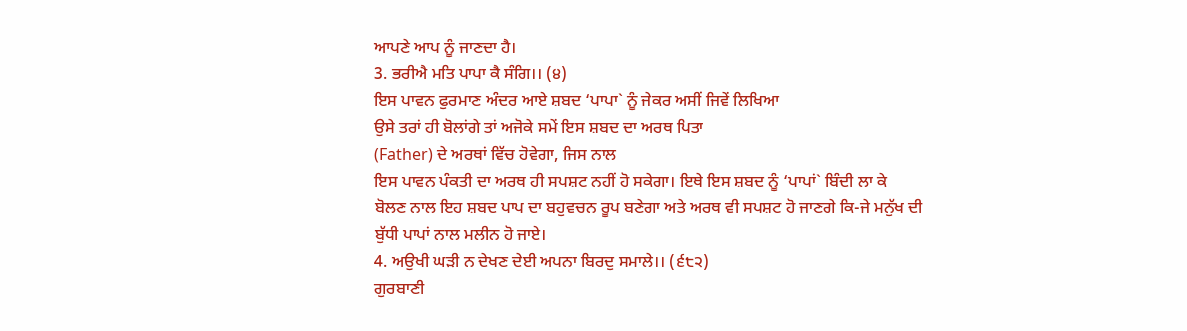ਆਪਣੇ ਆਪ ਨੂੰ ਜਾਣਦਾ ਹੈ।
3. ਭਰੀਐ ਮਤਿ ਪਾਪਾ ਕੈ ਸੰਗਿ।। (੪)
ਇਸ ਪਾਵਨ ਫੁਰਮਾਣ ਅੰਦਰ ਆਏ ਸ਼ਬਦ ‘ਪਾਪਾ` ਨੂੰ ਜੇਕਰ ਅਸੀਂ ਜਿਵੇਂ ਲਿਖਿਆ
ਉਸੇ ਤਰਾਂ ਹੀ ਬੋਲਾਂਗੇ ਤਾਂ ਅਜੋਕੇ ਸਮੇਂ ਇਸ ਸ਼ਬਦ ਦਾ ਅਰਥ ਪਿਤਾ
(Father) ਦੇ ਅਰਥਾਂ ਵਿੱਚ ਹੋਵੇਗਾ, ਜਿਸ ਨਾਲ
ਇਸ ਪਾਵਨ ਪੰਕਤੀ ਦਾ ਅਰਥ ਹੀ ਸਪਸ਼ਟ ਨਹੀਂ ਹੋ ਸਕੇਗਾ। ਇਥੇ ਇਸ ਸ਼ਬਦ ਨੂੰ ‘ਪਾਪਾਂ` ਬਿੰਦੀ ਲਾ ਕੇ
ਬੋਲਣ ਨਾਲ ਇਹ ਸ਼ਬਦ ਪਾਪ ਦਾ ਬਹੁਵਚਨ ਰੂਪ ਬਣੇਗਾ ਅਤੇ ਅਰਥ ਵੀ ਸਪਸ਼ਟ ਹੋ ਜਾਣਗੇ ਕਿ-ਜੇ ਮਨੁੱਖ ਦੀ
ਬੁੱਧੀ ਪਾਪਾਂ ਨਾਲ ਮਲੀਨ ਹੋ ਜਾਏ।
4. ਅਉਖੀ ਘੜੀ ਨ ਦੇਖਣ ਦੇਈ ਅਪਨਾ ਬਿਰਦੁ ਸਮਾਲੇ।। (੬੮੨)
ਗੁਰਬਾਣੀ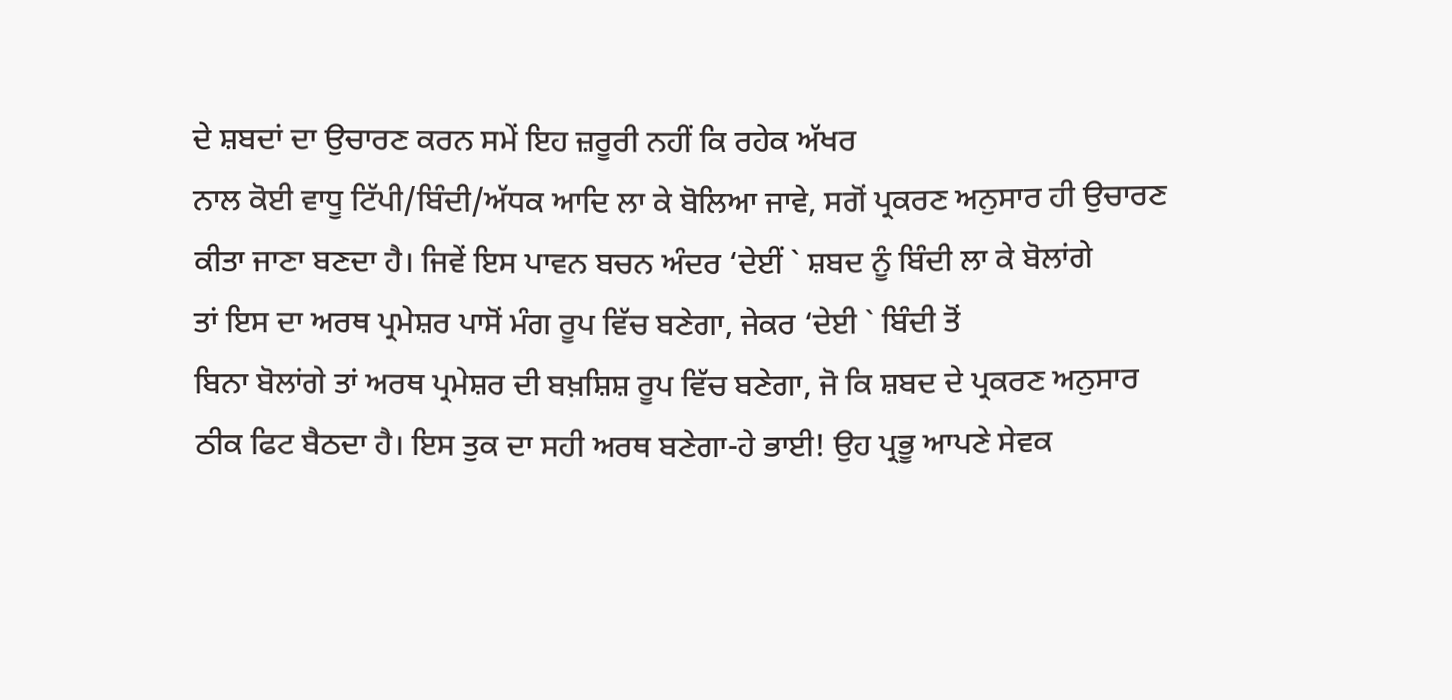ਦੇ ਸ਼ਬਦਾਂ ਦਾ ਉਚਾਰਣ ਕਰਨ ਸਮੇਂ ਇਹ ਜ਼ਰੂਰੀ ਨਹੀਂ ਕਿ ਰਹੇਕ ਅੱਖਰ
ਨਾਲ ਕੋਈ ਵਾਧੂ ਟਿੱਪੀ/ਬਿੰਦੀ/ਅੱਧਕ ਆਦਿ ਲਾ ਕੇ ਬੋਲਿਆ ਜਾਵੇ, ਸਗੋਂ ਪ੍ਰਕਰਣ ਅਨੁਸਾਰ ਹੀ ਉਚਾਰਣ
ਕੀਤਾ ਜਾਣਾ ਬਣਦਾ ਹੈ। ਜਿਵੇਂ ਇਸ ਪਾਵਨ ਬਚਨ ਅੰਦਰ ‘ਦੇਈਂ ` ਸ਼ਬਦ ਨੂੰ ਬਿੰਦੀ ਲਾ ਕੇ ਬੋਲਾਂਗੇ
ਤਾਂ ਇਸ ਦਾ ਅਰਥ ਪ੍ਰਮੇਸ਼ਰ ਪਾਸੋਂ ਮੰਗ ਰੂਪ ਵਿੱਚ ਬਣੇਗਾ, ਜੇਕਰ ‘ਦੇਈ ` ਬਿੰਦੀ ਤੋਂ
ਬਿਨਾ ਬੋਲਾਂਗੇ ਤਾਂ ਅਰਥ ਪ੍ਰਮੇਸ਼ਰ ਦੀ ਬਖ਼ਸ਼ਿਸ਼ ਰੂਪ ਵਿੱਚ ਬਣੇਗਾ, ਜੋ ਕਿ ਸ਼ਬਦ ਦੇ ਪ੍ਰਕਰਣ ਅਨੁਸਾਰ
ਠੀਕ ਫਿਟ ਬੈਠਦਾ ਹੈ। ਇਸ ਤੁਕ ਦਾ ਸਹੀ ਅਰਥ ਬਣੇਗਾ-ਹੇ ਭਾਈ! ਉਹ ਪ੍ਰਭੂ ਆਪਣੇ ਸੇਵਕ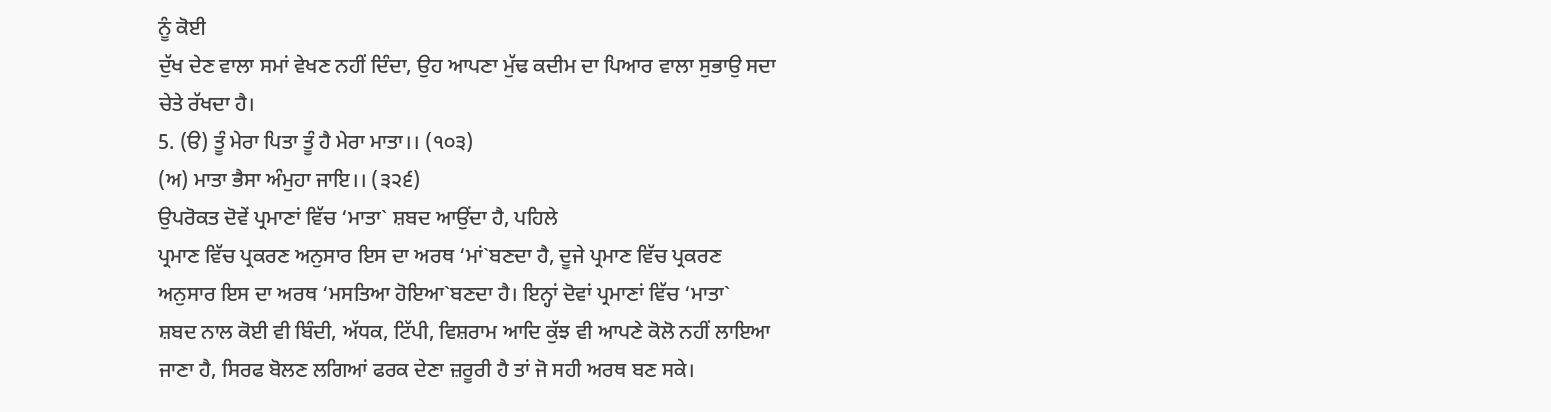ਨੂੰ ਕੋਈ
ਦੁੱਖ ਦੇਣ ਵਾਲਾ ਸਮਾਂ ਵੇਖਣ ਨਹੀਂ ਦਿੰਦਾ, ਉਹ ਆਪਣਾ ਮੁੱਢ ਕਦੀਮ ਦਾ ਪਿਆਰ ਵਾਲਾ ਸੁਭਾਉ ਸਦਾ
ਚੇਤੇ ਰੱਖਦਾ ਹੈ।
5. (ੳ) ਤੂੰ ਮੇਰਾ ਪਿਤਾ ਤੂੰ ਹੈ ਮੇਰਾ ਮਾਤਾ।। (੧੦੩)
(ਅ) ਮਾਤਾ ਭੈਸਾ ਅੰਮੁਹਾ ਜਾਇ।। (੩੨੬)
ਉਪਰੋਕਤ ਦੋਵੇਂ ਪ੍ਰਮਾਣਾਂ ਵਿੱਚ ‘ਮਾਤਾ` ਸ਼ਬਦ ਆਉਂਦਾ ਹੈ, ਪਹਿਲੇ
ਪ੍ਰਮਾਣ ਵਿੱਚ ਪ੍ਰਕਰਣ ਅਨੁਸਾਰ ਇਸ ਦਾ ਅਰਥ ‘ਮਾਂ`ਬਣਦਾ ਹੈ, ਦੂਜੇ ਪ੍ਰਮਾਣ ਵਿੱਚ ਪ੍ਰਕਰਣ
ਅਨੁਸਾਰ ਇਸ ਦਾ ਅਰਥ ‘ਮਸਤਿਆ ਹੋਇਆ`ਬਣਦਾ ਹੈ। ਇਨ੍ਹਾਂ ਦੋਵਾਂ ਪ੍ਰਮਾਣਾਂ ਵਿੱਚ ‘ਮਾਤਾ`
ਸ਼ਬਦ ਨਾਲ ਕੋਈ ਵੀ ਬਿੰਦੀ, ਅੱਧਕ, ਟਿੱਪੀ, ਵਿਸ਼ਰਾਮ ਆਦਿ ਕੁੱਝ ਵੀ ਆਪਣੇ ਕੋਲੋ ਨਹੀਂ ਲਾਇਆ
ਜਾਣਾ ਹੈ, ਸਿਰਫ ਬੋਲਣ ਲਗਿਆਂ ਫਰਕ ਦੇਣਾ ਜ਼ਰੂਰੀ ਹੈ ਤਾਂ ਜੋ ਸਹੀ ਅਰਥ ਬਣ ਸਕੇ।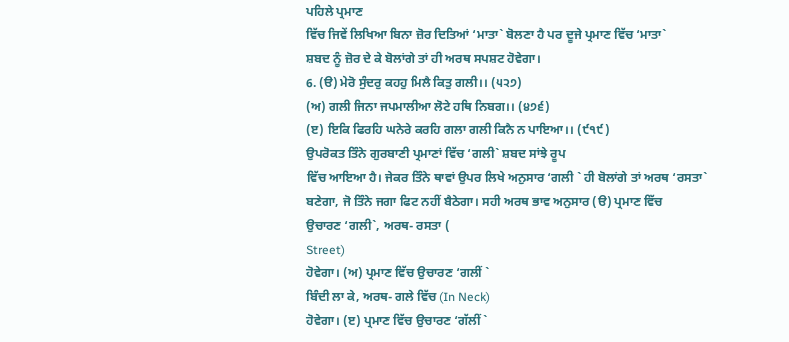ਪਹਿਲੇ ਪ੍ਰਮਾਣ
ਵਿੱਚ ਜਿਵੇਂ ਲਿਖਿਆ ਬਿਨਾ ਜ਼ੋਰ ਦਿਤਿਆਂ ‘ਮਾਤਾ` ਬੋਲਣਾ ਹੈ ਪਰ ਦੂਜੇ ਪ੍ਰਮਾਣ ਵਿੱਚ ‘ਮਾਤਾ`
ਸ਼ਬਦ ਨੂੰ ਜ਼ੋਰ ਦੇ ਕੇ ਬੋਲਾਂਗੇ ਤਾਂ ਹੀ ਅਰਥ ਸਪਸ਼ਟ ਹੋਵੇਗਾ।
6. (ੳ) ਮੇਰੋ ਸੁੰਦਰੁ ਕਹਹੁ ਮਿਲੈ ਕਿਤੁ ਗਲੀ।। (੫੨੭)
(ਅ) ਗਲੀ ਜਿਨਾ ਜਪਮਾਲੀਆ ਲੋਟੇ ਹਥਿ ਨਿਬਗ।। (੪੭੬)
(ੲ) ਇਕਿ ਫਿਰਹਿ ਘਨੇਰੇ ਕਰਹਿ ਗਲਾ ਗਲੀ ਕਿਨੈ ਨ ਪਾਇਆ।। (੯੧੯)
ਉਪਰੋਕਤ ਤਿੰਨੇ ਗੁਰਬਾਣੀ ਪ੍ਰਮਾਣਾਂ ਵਿੱਚ ‘ਗਲੀ` ਸ਼ਬਦ ਸਾਂਝੇ ਰੂਪ
ਵਿੱਚ ਆਇਆ ਹੈ। ਜੇਕਰ ਤਿੰਨੇ ਥਾਵਾਂ ਉਪਰ ਲਿਖੇ ਅਨੁਸਾਰ ‘ਗਲੀ ` ਹੀ ਬੋਲਾਂਗੇ ਤਾਂ ਅਰਥ ‘ਰਸਤਾ`
ਬਣੇਗਾ, ਜੋ ਤਿੰਨੇ ਜਗਾ ਫਿਟ ਨਹੀਂ ਬੈਠੇਗਾ। ਸਹੀ ਅਰਥ ਭਾਵ ਅਨੁਸਾਰ (ੳ) ਪ੍ਰਮਾਣ ਵਿੱਚ
ਉਚਾਰਣ ‘ਗਲੀ`, ਅਰਥ- ਰਸਤਾ (
Street)
ਹੋਵੇਗਾ। (ਅ) ਪ੍ਰਮਾਣ ਵਿੱਚ ਉਚਾਰਣ ‘ਗਲੀਂ `
ਬਿੰਦੀ ਲਾ ਕੇ, ਅਰਥ- ਗਲੇ ਵਿੱਚ (In Neck)
ਹੋਵੇਗਾ। (ੲ) ਪ੍ਰਮਾਣ ਵਿੱਚ ਉਚਾਰਣ ‘ਗੱਲੀਂ `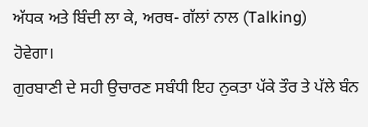ਅੱਧਕ ਅਤੇ ਬਿੰਦੀ ਲਾ ਕੇ, ਅਰਥ- ਗੱਲਾਂ ਨਾਲ (Talking)
ਹੋਵੇਗਾ।
ਗੁਰਬਾਣੀ ਦੇ ਸਹੀ ਉਚਾਰਣ ਸਬੰਧੀ ਇਹ ਨੁਕਤਾ ਪੱਕੇ ਤੌਰ ਤੇ ਪੱਲੇ ਬੰਨ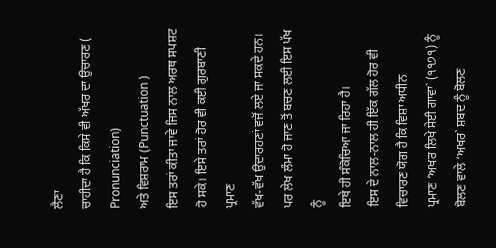ਲੈਣਾ
ਚਾਹੀਦਾ ਹੈ ਕਿ ਕਿਸੇ ਵੀ ਅੱਖਰ ਦਾ ਉਚਾਰਣ (
Pronunciation)
ਅਤੇ ਵਿਸ਼ਰਾਮ (Punctuation )
ਇਸ ਤਰਾਂ ਕੀਤਾ ਜਾਵੇ ਜਿਸ ਨਾਲ ਅਰਥ ਸਪਸ਼ਟ ਹੋ ਸਕੇ। ਇਸੇ ਤਰਾਂ ਹੋਰ ਵੀ ਕਈ ਗੁਰਬਾਣੀ ਪ੍ਰਮਾਣ
ਵੱਖ-ਵੱਖ ਉਦਾਰਹਣਾਂ ਵਜੋਂ ਲਏ ਜਾ ਸਕਦੇ ਹਨ। ਪਰ ਲੇਖ ਲੰਮਾ ਹੋ ਜਾਣ ਤੋਂ ਬਚਣ ਲਈ ਇਸ ਪੱਖ ਨੂੰ
ਇਥੇ ਹੀ ਸੰਕੋਚਿਆ ਜਾ ਰਿਹਾ ਹੈ।
ਇਸ ਦੇ ਨਾਲ-ਨਾਲ ਹੀ ਇੱਕ ਗੱਲ ਹੋਰ ਵੀ ਵਿਚਾਰਣ ਯੋਗ ਹੈ ਕਿ ਵਿਸ਼ਾ ਅਧੀਨ
ਪ੍ਰਮਾਣ ‘ਅਖਰ ਲਿਖੇ ਸੇਈ ਗਾਵਾ` (੧੧੭੧) ਨੂੰ ਬੋਲਣ ਵਾਲੇ ‘ਅਖਰ` ਸ਼ਬਦ ਨੂੰ ਬੋਲਣ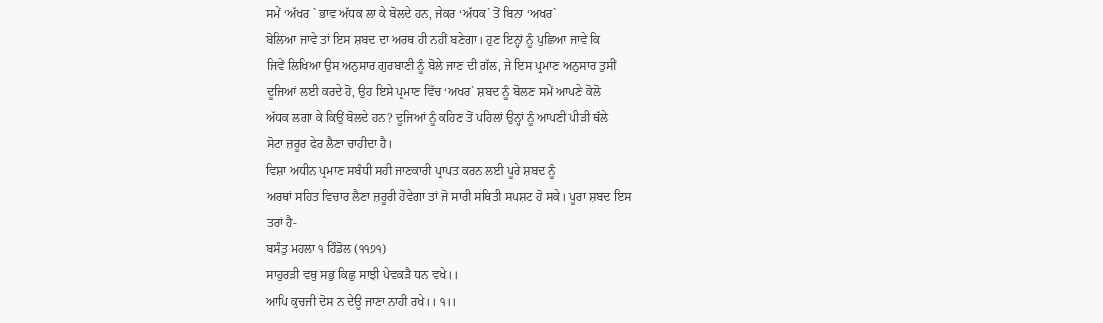ਸਮੇਂ ‘ਅੱਖਰ ` ਭਾਵ ਅੱਧਕ ਲਾ ਕੇ ਬੋਲਦੇ ਹਨ, ਜੇਕਰ ‘ਅੱਧਕ` ਤੋਂ ਬਿਨਾ ‘ਅਖਰ`
ਬੋਲਿਆ ਜਾਵੇ ਤਾਂ ਇਸ ਸ਼ਬਦ ਦਾ ਅਰਥ ਹੀ ਨਹੀਂ ਬਣੇਗਾ। ਹੁਣ ਇਨ੍ਹਾਂ ਨੂੰ ਪੁਛਿਆ ਜਾਵੇ ਕਿ
ਜਿਵੇਂ ਲਿਖਿਆ ਉਸ ਅਨੁਸਾਰ ਗੁਰਬਾਣੀ ਨੂੰ ਬੋਲੇ ਜਾਣ ਦੀ ਗੱਲ, ਜੇ ਇਸ ਪ੍ਰਮਾਣ ਅਨੁਸਾਰ ਤੁਸੀਂ
ਦੂਜਿਆਂ ਲਈ ਕਰਦੇ ਹੋ, ਉਹ ਇਸੇ ਪ੍ਰਮਾਣ ਵਿੱਚ ‘ਅਖਰ` ਸ਼ਬਦ ਨੂੰ ਬੋਲਣ ਸਮੇਂ ਆਪਣੇ ਕੋਲੋ
ਅੱਧਕ ਲਗਾ ਕੇ ਕਿਉਂ ਬੋਲਦੇ ਹਨ? ਦੂਜਿਆਂ ਨੂੰ ਕਹਿਣ ਤੋਂ ਪਹਿਲਾਂ ਉਨ੍ਹਾਂ ਨੂੰ ਆਪਣੀ ਪੀੜੀ ਥੱਲੇ
ਸੋਟਾ ਜ਼ਰੂਰ ਫੇਰ ਲੈਣਾ ਚਾਹੀਦਾ ਹੈ।
ਵਿਸ਼ਾ ਅਧੀਨ ਪ੍ਰਮਾਣ ਸਬੰਧੀ ਸਹੀ ਜਾਣਕਾਰੀ ਪ੍ਰਾਪਤ ਕਰਨ ਲਈ ਪੂਰੇ ਸ਼ਬਦ ਨੂੰ
ਅਰਥਾਂ ਸਹਿਤ ਵਿਚਾਰ ਲੈਣਾ ਜ਼ਰੂਰੀ ਹੋਵੇਗਾ ਤਾਂ ਜੋ ਸਾਰੀ ਸਥਿਤੀ ਸਪਸ਼ਟ ਹੋ ਸਕੇ। ਪੂਰਾ ਸ਼ਬਦ ਇਸ
ਤਰਾਂ ਹੈ-
ਬਸੰਤੁ ਮਹਲਾ ੧ ਹਿੰਡੋਲ (੧੧੭੧)
ਸਾਹੁਰੜੀ ਵਥੁ ਸਭੁ ਕਿਛੁ ਸਾਝੀ ਪੇਵਕੜੈ ਧਨ ਵਖੇ।।
ਆਪਿ ਕੁਚਜੀ ਦੋਸ ਨ ਦੇਊ ਜਾਣਾ ਨਾਹੀ ਰਖੇ।। ੧।।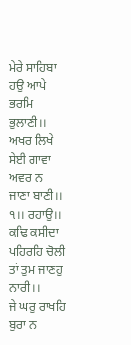ਮੇਰੇ ਸਾਹਿਬਾ ਹਉ ਆਪੇ ਭਰਮਿ ਭੁਲਾਣੀ।।
ਅਖਰ ਲਿਖੇ ਸੇਈ ਗਾਵਾ ਅਵਰ ਨ ਜਾਣਾ ਬਾਣੀ।। ੧।। ਰਹਾਉ।।
ਕਢਿ ਕਸੀਦਾ ਪਹਿਰਹਿ ਚੋਲੀ ਤਾਂ ਤੁਮ ਜਾਣਹੁ ਨਾਰੀ।।
ਜੇ ਘਰੁ ਰਾਖਹਿ ਬੁਰਾ ਨ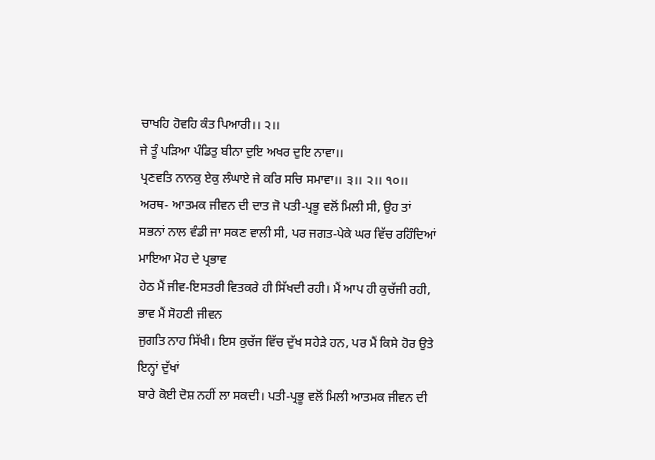ਚਾਖਹਿ ਹੋਵਹਿ ਕੰਤ ਪਿਆਰੀ।। ੨।।
ਜੇ ਤੂੰ ਪੜਿਆ ਪੰਡਿਤੁ ਬੀਨਾ ਦੁਇ ਅਖਰ ਦੁਇ ਨਾਵਾ।।
ਪ੍ਰਣਵਤਿ ਨਾਨਕੁ ਏਕੁ ਲੰਘਾਏ ਜੇ ਕਰਿ ਸਚਿ ਸਮਾਵਾ।। ੩।। ੨।। ੧੦।।
ਅਰਥ- ਆਤਮਕ ਜੀਵਨ ਦੀ ਦਾਤ ਜੋ ਪਤੀ-ਪ੍ਰਭੂ ਵਲੋਂ ਮਿਲੀ ਸੀ, ਉਹ ਤਾਂ
ਸਭਨਾਂ ਨਾਲ ਵੰਡੀ ਜਾ ਸਕਣ ਵਾਲੀ ਸੀ, ਪਰ ਜਗਤ-ਪੇਕੇ ਘਰ ਵਿੱਚ ਰਹਿੰਦਿਆਂ ਮਾਇਆ ਮੋਹ ਦੇ ਪ੍ਰਭਾਵ
ਹੇਠ ਮੈਂ ਜੀਵ-ਇਸਤਰੀ ਵਿਤਕਰੇ ਹੀ ਸਿੱਖਦੀ ਰਹੀ। ਮੈਂ ਆਪ ਹੀ ਕੁਚੱਜੀ ਰਹੀ, ਭਾਵ ਮੈਂ ਸੋਹਣੀ ਜੀਵਨ
ਜੁਗਤਿ ਨਾਹ ਸਿੱਖੀ। ਇਸ ਕੁਚੱਜ ਵਿੱਚ ਦੁੱਖ ਸਹੇੜੇ ਹਨ, ਪਰ ਮੈਂ ਕਿਸੇ ਹੋਰ ਉਤੇ ਇਨ੍ਹਾਂ ਦੁੱਖਾਂ
ਬਾਰੇ ਕੋਈ ਦੋਸ਼ ਨਹੀਂ ਲਾ ਸਕਦੀ। ਪਤੀ-ਪ੍ਰਭੂ ਵਲੋਂ ਮਿਲੀ ਆਤਮਕ ਜੀਵਨ ਦੀ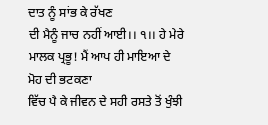ਦਾਤ ਨੂੰ ਸਾਂਭ ਕੇ ਰੱਖਣ
ਦੀ ਮੈਨੂੰ ਜਾਚ ਨਹੀਂ ਆਈ।। ੧।। ਹੇ ਮੇਰੇ ਮਾਲਕ ਪ੍ਰਭੂ! ਮੈਂ ਆਪ ਹੀ ਮਾਇਆ ਦੇ ਮੋਹ ਦੀ ਭਟਕਣਾ
ਵਿੱਚ ਪੈ ਕੇ ਜੀਵਨ ਦੇ ਸਹੀ ਰਸਤੇ ਤੋਂ ਖੁੰਝੀ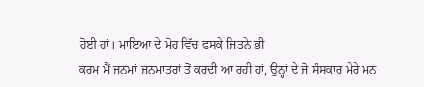ਹੋਈ ਹਾਂ। ਮਾਇਆ ਦੇ ਮੋਹ ਵਿੱਚ ਫਸਕੇ ਜਿਤਨੇ ਭੀ
ਕਰਮ ਮੈਂ ਜਨਮਾਂ ਜਨਮਾਤਰਾਂ ਤੋਂ ਕਰਦੀ ਆ ਰਹੀ ਹਾਂ, ਉਨ੍ਹਾਂ ਦੇ ਜੋ ਸੰਸਕਾਰ ਮੇਰੇ ਮਨ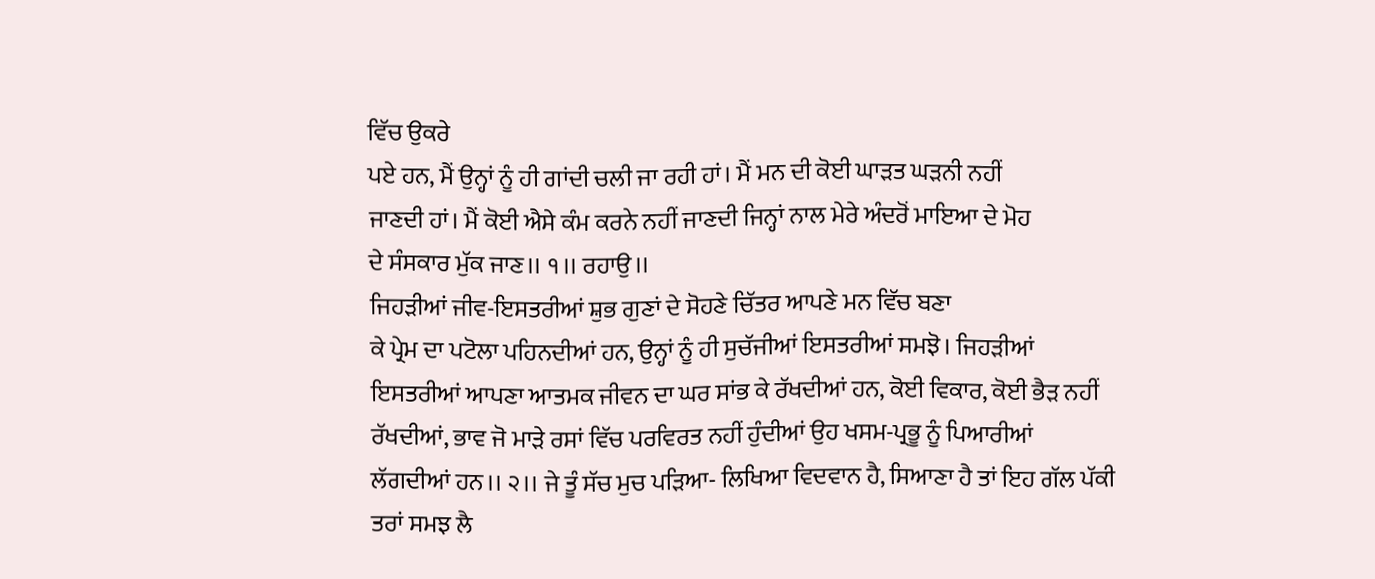ਵਿੱਚ ਉਕਰੇ
ਪਏ ਹਨ, ਮੈਂ ਉਨ੍ਹਾਂ ਨੂੰ ਹੀ ਗਾਂਦੀ ਚਲੀ ਜਾ ਰਹੀ ਹਾਂ। ਮੈਂ ਮਨ ਦੀ ਕੋਈ ਘਾੜਤ ਘੜਨੀ ਨਹੀਂ
ਜਾਣਦੀ ਹਾਂ। ਮੈਂ ਕੋਈ ਐਸੇ ਕੰਮ ਕਰਨੇ ਨਹੀਂ ਜਾਣਦੀ ਜਿਨ੍ਹਾਂ ਨਾਲ ਮੇਰੇ ਅੰਦਰੋਂ ਮਾਇਆ ਦੇ ਮੋਹ
ਦੇ ਸੰਸਕਾਰ ਮੁੱਕ ਜਾਣ।। ੧।। ਰਹਾਉ।।
ਜਿਹੜੀਆਂ ਜੀਵ-ਇਸਤਰੀਆਂ ਸ਼ੁਭ ਗੁਣਾਂ ਦੇ ਸੋਹਣੇ ਚਿੱਤਰ ਆਪਣੇ ਮਨ ਵਿੱਚ ਬਣਾ
ਕੇ ਪ੍ਰੇਮ ਦਾ ਪਟੋਲਾ ਪਹਿਨਦੀਆਂ ਹਨ, ਉਨ੍ਹਾਂ ਨੂੰ ਹੀ ਸੁਚੱਜੀਆਂ ਇਸਤਰੀਆਂ ਸਮਝੋ। ਜਿਹੜੀਆਂ
ਇਸਤਰੀਆਂ ਆਪਣਾ ਆਤਮਕ ਜੀਵਨ ਦਾ ਘਰ ਸਾਂਭ ਕੇ ਰੱਖਦੀਆਂ ਹਨ, ਕੋਈ ਵਿਕਾਰ, ਕੋਈ ਭੈੜ ਨਹੀਂ
ਰੱਖਦੀਆਂ, ਭਾਵ ਜੋ ਮਾੜੇ ਰਸਾਂ ਵਿੱਚ ਪਰਵਿਰਤ ਨਹੀਂ ਹੁੰਦੀਆਂ ਉਹ ਖਸਮ-ਪ੍ਰਭੂ ਨੂੰ ਪਿਆਰੀਆਂ
ਲੱਗਦੀਆਂ ਹਨ।। ੨।। ਜੇ ਤੂੰ ਸੱਚ ਮੁਚ ਪੜਿਆ- ਲਿਖਿਆ ਵਿਦਵਾਨ ਹੈ, ਸਿਆਣਾ ਹੈ ਤਾਂ ਇਹ ਗੱਲ ਪੱਕੀ
ਤਰਾਂ ਸਮਝ ਲੈ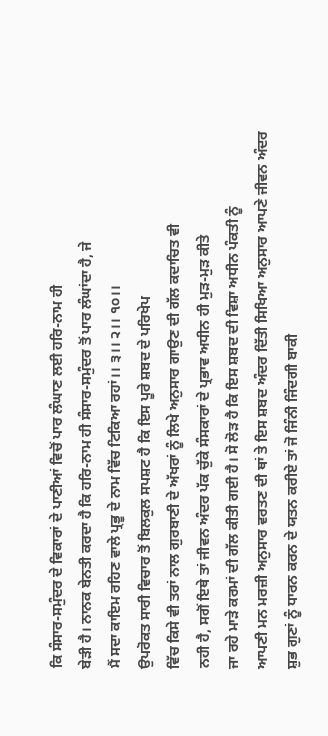ਕਿ ਸੰਸਾਰ-ਸਮੁੰਦਰ ਦੇ ਵਿਕਾਰਾਂ ਦੇ ਪਾਣੀਆਂ ਵਿਚੋਂ ਪਾਰ ਲੰਘਾਣ ਲਈ ਹਰਿ-ਨਾਮ ਹੀ
ਬੇੜੀ ਹੈ। ਨਾਨਕ ਬੇਨਤੀ ਕਰਦਾ ਹੈ ਕਿ ਹਰਿ-ਨਾਮ ਹੀ ਸੰਸਾਰ-ਸਮੁੰਦਰ ਤੋਂ ਪਾਰ ਲੰਘਾਂਦਾ ਹੈ, ਜੇ
ਮੈਂ ਸਦਾ ਕਾਇਮ ਰਹਿਣ ਵਾਲੇ ਪ੍ਰਭੂ ਦੇ ਨਾਮ ਵਿੱਚ ਟਿਕਿਆ ਰਹਾਂ।। ੩।। ੨।। ੧੦।।
ਉਪਰੋਕਤ ਸਾਰੀ ਵਿਚਾਰ ਤੋਂ ਬਿਲਕੁਲ ਸਪਸ਼ਟ ਹੈ ਕਿ ਇਸ ਪੂਰੇ ਸ਼ਬਦ ਦੇ ਪਰਿਖੇਪ
ਵਿੱਚ ਕਿਸੇ ਵੀ ਤਰਾਂ ਨਾਲ ਗੁਰਬਾਣੀ ਦੇ ਅੱਖਰਾਂ ਨੂੰ ਲਿਖੇ ਅਨੁਸਾਰ ਗਾਉਣ ਦੀ ਗੱਲ ਕਦਾਚਿਤ ਵੀ
ਨਹੀ ਹੈ, ਸਗੋਂ ਇਥੇ ਤਾਂ ਜੀਵਨ ਅੰਦਰ ਪੱਕ ਚੁੱਕੇ ਸੰਸਕਾਰਾਂ ਦੇ ਪ੍ਰਭਾਵ ਅਧੀਨ ਹੀ ਮੁੜ-ਮੁੜ ਕੀਤੇ
ਜਾ ਰਹੇ ਮਾੜੇ ਕਰਮਾਂ ਦੀ ਗੱਲ ਕੀਤੀ ਗਈ ਹੈ। ਸੋ ਲੋੜ ਹੈ ਕਿ ਇਸ ਸ਼ਬਦ ਦੀ ਵਿਸ਼ਾ ਅਧੀਨ ਪੰਕਤੀ ਨੂੰ
ਆਪਣੀ ਮਨ ਮਰਜ਼ੀ ਅਨੁਸਾਰ ਵਰਤਣ ਦੀ ਥਾਂ ਤੇ ਇਸ ਸ਼ਬਦ ਅੰਦਰ ਦਿੱਤੀ ਸਿਖਿਆ ਅਨੁਸਾਰ ਆਪਣੇ ਜੀਵਨ ਅੰਦਰ
ਸ਼ੁਭ ਗੁਣਾਂ ਨੂੰ ਧਾਰਨ ਕਰਨ ਦੇ ਯਤਨ ਕਰੀਏ ਤਾਂ ਜੋ ਜਿੰਨੀ ਜਿੰਦਗੀ ਬਾਕੀ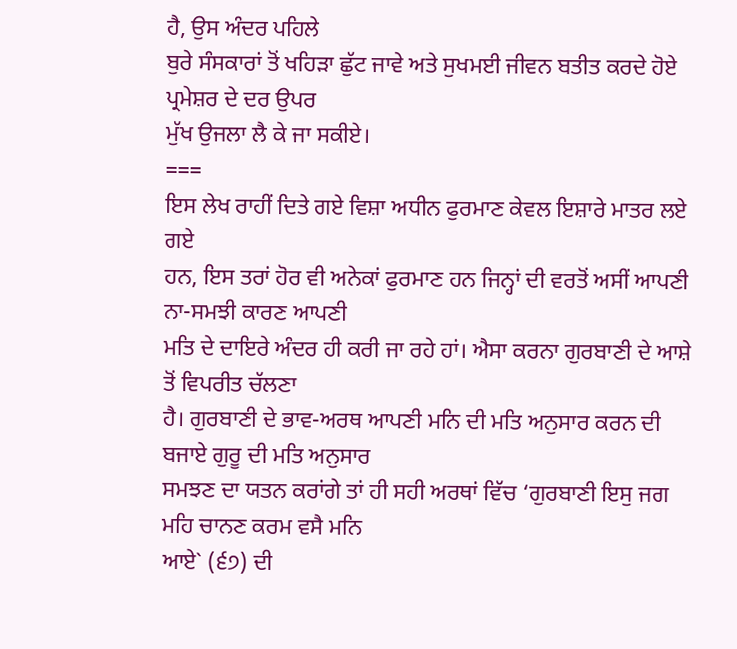ਹੈ, ਉਸ ਅੰਦਰ ਪਹਿਲੇ
ਬੁਰੇ ਸੰਸਕਾਰਾਂ ਤੋਂ ਖਹਿੜਾ ਛੁੱਟ ਜਾਵੇ ਅਤੇ ਸੁਖਮਈ ਜੀਵਨ ਬਤੀਤ ਕਰਦੇ ਹੋਏ ਪ੍ਰਮੇਸ਼ਰ ਦੇ ਦਰ ਉਪਰ
ਮੁੱਖ ਉਜਲਾ ਲੈ ਕੇ ਜਾ ਸਕੀਏ।
===
ਇਸ ਲੇਖ ਰਾਹੀਂ ਦਿਤੇ ਗਏ ਵਿਸ਼ਾ ਅਧੀਨ ਫੁਰਮਾਣ ਕੇਵਲ ਇਸ਼ਾਰੇ ਮਾਤਰ ਲਏ ਗਏ
ਹਨ, ਇਸ ਤਰਾਂ ਹੋਰ ਵੀ ਅਨੇਕਾਂ ਫੁਰਮਾਣ ਹਨ ਜਿਨ੍ਹਾਂ ਦੀ ਵਰਤੋਂ ਅਸੀਂ ਆਪਣੀ ਨਾ-ਸਮਝੀ ਕਾਰਣ ਆਪਣੀ
ਮਤਿ ਦੇ ਦਾਇਰੇ ਅੰਦਰ ਹੀ ਕਰੀ ਜਾ ਰਹੇ ਹਾਂ। ਐਸਾ ਕਰਨਾ ਗੁਰਬਾਣੀ ਦੇ ਆਸ਼ੇ ਤੋਂ ਵਿਪਰੀਤ ਚੱਲਣਾ
ਹੈ। ਗੁਰਬਾਣੀ ਦੇ ਭਾਵ-ਅਰਥ ਆਪਣੀ ਮਨਿ ਦੀ ਮਤਿ ਅਨੁਸਾਰ ਕਰਨ ਦੀ ਬਜਾਏ ਗੁਰੂ ਦੀ ਮਤਿ ਅਨੁਸਾਰ
ਸਮਝਣ ਦਾ ਯਤਨ ਕਰਾਂਗੇ ਤਾਂ ਹੀ ਸਹੀ ਅਰਥਾਂ ਵਿੱਚ ‘ਗੁਰਬਾਣੀ ਇਸੁ ਜਗ ਮਹਿ ਚਾਨਣ ਕਰਮ ਵਸੈ ਮਨਿ
ਆਏ` (੬੭) ਦੀ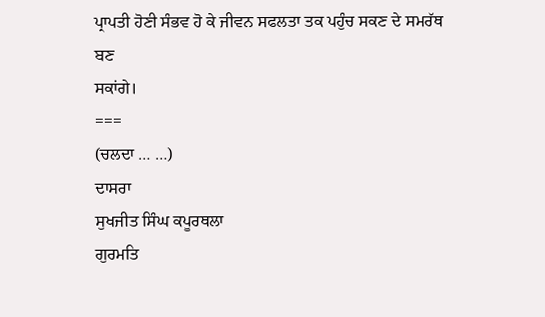ਪ੍ਰਾਪਤੀ ਹੋਣੀ ਸੰਭਵ ਹੋ ਕੇ ਜੀਵਨ ਸਫਲਤਾ ਤਕ ਪਹੁੰਚ ਸਕਣ ਦੇ ਸਮਰੱਥ ਬਣ
ਸਕਾਂਗੇ।
===
(ਚਲਦਾ … …)
ਦਾਸਰਾ
ਸੁਖਜੀਤ ਸਿੰਘ ਕਪੂਰਥਲਾ
ਗੁਰਮਤਿ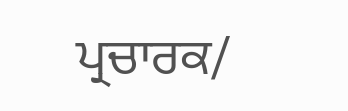ਪ੍ਰਚਾਰਕ/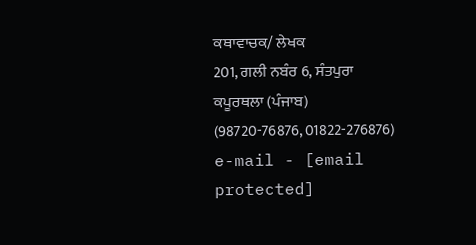ਕਥਾਵਾਚਕ/ ਲੇਖਕ
201, ਗਲੀ ਨਬੰਰ 6, ਸੰਤਪੁਰਾ
ਕਪੂਰਥਲਾ (ਪੰਜਾਬ)
(98720-76876, 01822-276876)
e-mail - [email protected]